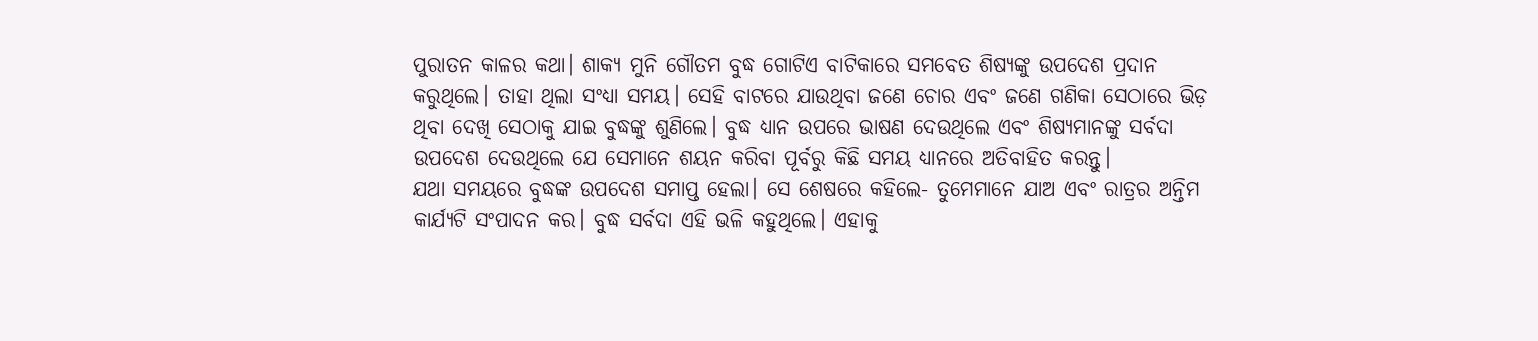ପୁରାତନ କାଳର କଥା। ଶାକ୍ୟ ମୁନି ଗୌତମ ବୁଦ୍ଧ ଗୋଟିଏ ବାଟିକାରେ ସମବେତ ଶିଷ୍ୟଙ୍କୁ ଉପଦେଶ ପ୍ରଦାନ କରୁଥିଲେ। ତାହା ଥିଲା ସଂଧ୍ୟା ସମୟ। ସେହି ବାଟରେ ଯାଉଥିବା ଜଣେ ଚୋର ଏବଂ ଜଣେ ଗଣିକା ସେଠାରେ ଭିଡ଼ ଥିବା ଦେଖି ସେଠାକୁ ଯାଇ ବୁଦ୍ଧଙ୍କୁ ଶୁଣିଲେ। ବୁଦ୍ଧ ଧ୍ୟାନ ଉପରେ ଭାଷଣ ଦେଉଥିଲେ ଏବଂ ଶିଷ୍ୟମାନଙ୍କୁ ସର୍ବଦା ଉପଦେଶ ଦେଉଥିଲେ ଯେ ସେମାନେ ଶୟନ କରିବା ପୂର୍ବରୁ କିଛି ସମୟ ଧ୍ୟାନରେ ଅତିବାହିତ କରନ୍ତୁ।
ଯଥା ସମୟରେ ବୁଦ୍ଧଙ୍କ ଉପଦେଶ ସମାପ୍ତ ହେଲା। ସେ ଶେଷରେ କହିଲେ- ତୁମେମାନେ ଯାଅ ଏବଂ ରାତ୍ରର ଅନ୍ତିମ କାର୍ଯ୍ୟଟି ସଂପାଦନ କର। ବୁଦ୍ଧ ସର୍ବଦା ଏହି ଭଳି କହୁଥିଲେ। ଏହାକୁ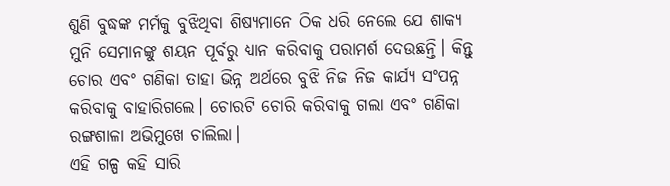ଶୁଣି ବୁଦ୍ଧଙ୍କ ମର୍ମକୁ ବୁଝିଥିବା ଶିଷ୍ୟମାନେ ଠିକ ଧରି ନେଲେ ଯେ ଶାକ୍ୟ ମୁନି ସେମାନଙ୍କୁ ଶୟନ ପୂର୍ବରୁ ଧ୍ୟାନ କରିବାକୁ ପରାମର୍ଶ ଦେଉଛନ୍ତି। କିନ୍ତୁ ଚୋର ଏବଂ ଗଣିକା ତାହା ଭିନ୍ନ ଅର୍ଥରେ ବୁଝି ନିଜ ନିଜ କାର୍ଯ୍ୟ ସଂପନ୍ନ କରିବାକୁ ବାହାରିଗଲେ। ଚୋରଟି ଚୋରି କରିବାକୁ ଗଲା ଏବଂ ଗଣିକା ରଙ୍ଗଶାଳା ଅଭିମୁଖେ ଚାଲିଲା।
ଏହି ଗଳ୍ପ କହି ସାରି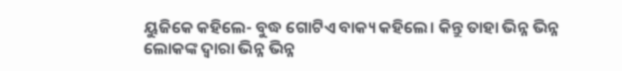ୟୁଜିକେ କହିଲେ- ବୁଦ୍ଧ ଗୋଟିଏ ବାକ୍ୟ କହିଲେ। କିନ୍ତୁ ତାହା ଭିନ୍ନ ଭିନ୍ନ ଲୋକଙ୍କ ଦ୍ବାରା ଭିନ୍ନ ଭିନ୍ନ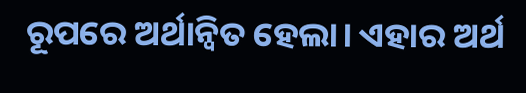ରୂପରେ ଅର୍ଥାନ୍ବିତ ହେଲା। ଏହାର ଅର୍ଥ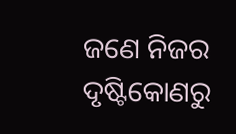ଜଣେ ନିଜର ଦୃଷ୍ଟିକୋଣରୁ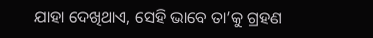ଯାହା ଦେଖିଥା‌ଏ, ସେହି ଭାବେ ତା’କୁ ଗ୍ରହଣ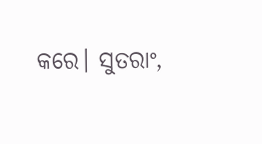କରେ। ସୁତରାଂ,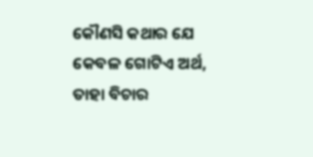କୌଣସି କଥାର ଯେ କେବଳ ଗୋଟିଏ ଅର୍ଥ,  ତାହା ବିଚାର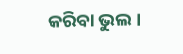କରିବା ଭୁଲ।